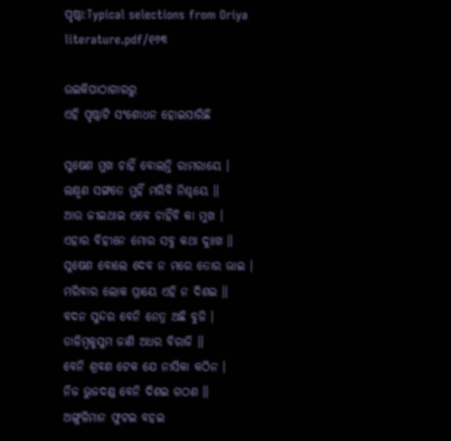ପୃଷ୍ଠା:Typical selections from Oriya literature.pdf/୧୬୩

ଉଇକିପାଠାଗାର‌ରୁ
ଏହି ପୃଷ୍ଠାଟି ସଂଶୋଧନ ହୋଇସାରିଛି

ସୁଷେଣ ମୁଖ ଚାହିଁ ବୋଲନ୍ତି ରାମରାୟେ ।
ଲକ୍ଷ୍ମଣ ସଙ୍ଗତେ ମୁହିଁ ମରିବି ନିଶ୍ଚୟେ ॥
ଆଉ ଜୀଇଥାଇ ଏବେ ଚାହିଁବି କା ମୁଖ ।
ଏହାର ବିହୀନେ ମୋର ସବୁ କଥା ଦୁଃଖ ॥
ସୁଷେଣ ବୋଲେ ଦେବ ନ ମରେ ତୋର ଭାଇ ।
ମରିବାର ଲୋକ ପ୍ରାୟେ ଏହି ନ ଦିଶଇ ॥
ବଦନ ସୁନ୍ଦର ବେନି ନେତ୍ର ଅଛି ବୁଜି ।
ଡାଳିମ୍ବକୁସୁମ ଜାଣି ଅଧର ବିରାଜି ॥
ବେନି ଶ୍ରବଣ ଟେକ ଯେ ନାସିକା କଠିନ ।
ନିଜ ଭୁଜଦଣ୍ଡ ବେନି ଦିଶଇ ଗଠଣ ॥
ଅଙ୍ଗୁଳିମାନ ଫୁଟଇ ବହଇ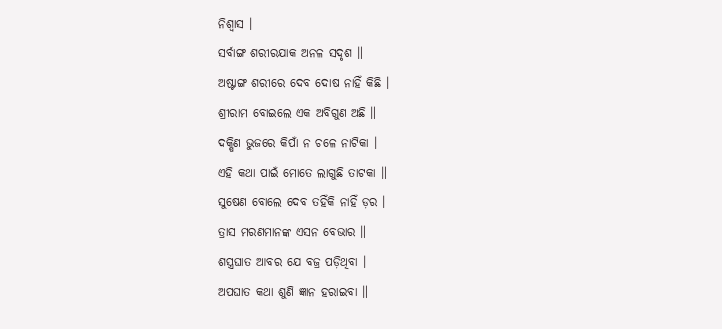ନିଶ୍ବାସ ।
ସର୍ବାଙ୍ଗ ଶରୀରଯାକ ଅନଳ ସଦୃଶ ॥
ଅଷ୍ଟାଙ୍ଗ ଶରୀରେ ଦେବ ଦୋଷ ନାହିଁ କିଛି ।
ଶ୍ରୀରାମ ବୋଇଲେ ଏକ ଅବିଗୁଣ ଅଛି ॥
ଦକ୍ଷିଣ ଭୁଜରେ କିପାଁ ନ ଚଳେ ନାଟିକା ।
ଏହି କଥା ପାଇଁ ମୋତେ ଲାଗୁଛି ତାଟକା ॥
ସୁଷେଣ ବୋଲେ ଦେବ ତହିଁକି ନାହିଁ ଡ଼ର ।
ତ୍ରାସ ମରଣମାନଙ୍କ ଏସନ ବେଭାର ॥
ଶସ୍ତ୍ରଘାତ ଆବର ଯେ ବଜ୍ର ପଡ଼ିଥିବା ।
ଅପଘାତ କଥା ଶୁଣି ଜ୍ଞାନ ହରାଇବା ॥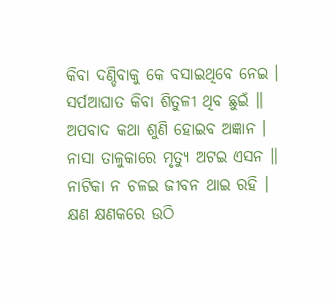କିବା ଦଣ୍ଡିବାକୁ କେ ବସାଇଥିବେ ନେଇ ।
ସର୍ପଆଘାତ କିବା ଶିତୁଳୀ ଥିବ ଛୁଇଁ ॥
ଅପବାଦ କଥା ଶୁଣି ହୋଇବ ଅଜ୍ଞାନ ।
ନାସା ତାଳୁକାରେ ମୃତ୍ୟୁ ଅଟଇ ଏସନ ॥
ନାଟିକା ନ ଚଳଇ ଜୀବନ ଥାଇ ରହି ।
କ୍ଷଣ କ୍ଷଣକରେ ଉଠି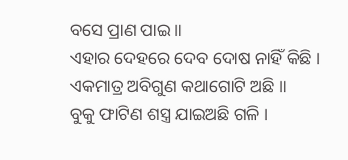ବସେ ପ୍ରାଣ ପାଇ ॥
ଏହାର ଦେହରେ ଦେବ ଦୋଷ ନାହିଁ କିଛି ।
ଏକମାତ୍ର ଅବିଗୁଣ କଥାଗୋଟି ଅଛି ॥
ବୁକୁ ଫାଟିଣ ଶସ୍ତ୍ର ଯାଇଅଛି ଗଳି ।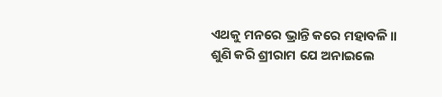ଏଥକୁ ମନରେ ଭ୍ରାନ୍ତି କରେ ମହାବଳି ॥
ଶୁଣି କରି ଶ୍ରୀରାମ ଯେ ଅନାଇଲେ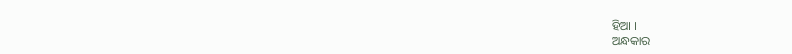ହିଆ ।
ଅନ୍ଧକାର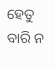ହେତୁ ବାରି ନ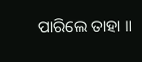ପାରିଲେ ତାହା ॥